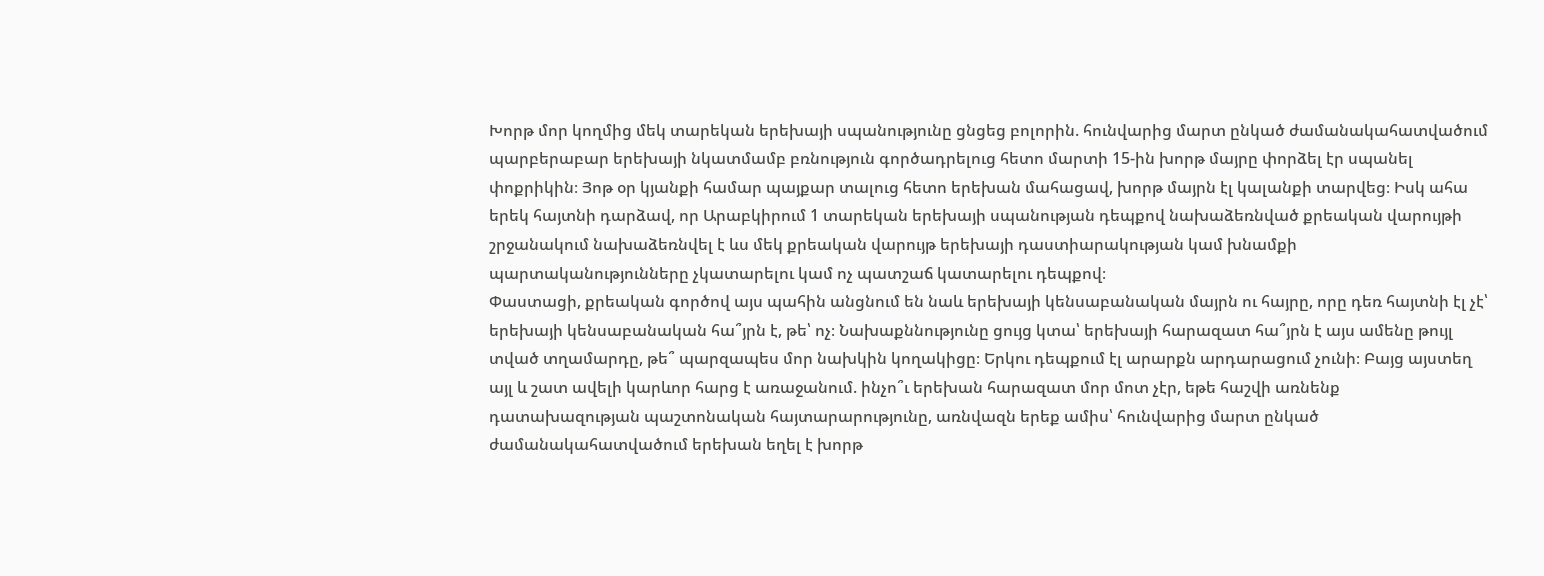Խորթ մոր կողմից մեկ տարեկան երեխայի սպանությունը ցնցեց բոլորին. հունվարից մարտ ընկած ժամանակահատվածում պարբերաբար երեխայի նկատմամբ բռնություն գործադրելուց հետո մարտի 15-ին խորթ մայրը փորձել էր սպանել փոքրիկին։ Յոթ օր կյանքի համար պայքար տալուց հետո երեխան մահացավ, խորթ մայրն էլ կալանքի տարվեց։ Իսկ ահա երեկ հայտնի դարձավ, որ Արաբկիրում 1 տարեկան երեխայի սպանության դեպքով նախաձեռնված քրեական վարույթի շրջանակում նախաձեռնվել է ևս մեկ քրեական վարույթ երեխայի դաստիարակության կամ խնամքի պարտականությունները չկատարելու կամ ոչ պատշաճ կատարելու դեպքով։
Փաստացի, քրեական գործով այս պահին անցնում են նաև երեխայի կենսաբանական մայրն ու հայրը, որը դեռ հայտնի էլ չէ՝ երեխայի կենսաբանական հա՞յրն է, թե՝ ոչ։ Նախաքննությունը ցույց կտա՝ երեխայի հարազատ հա՞յրն է այս ամենը թույլ տված տղամարդը, թե՞ պարզապես մոր նախկին կողակիցը։ Երկու դեպքում էլ արարքն արդարացում չունի։ Բայց այստեղ այլ և շատ ավելի կարևոր հարց է առաջանում. ինչո՞ւ երեխան հարազատ մոր մոտ չէր, եթե հաշվի առնենք դատախազության պաշտոնական հայտարարությունը, առնվազն երեք ամիս՝ հունվարից մարտ ընկած ժամանակահատվածում երեխան եղել է խորթ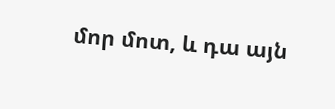մոր մոտ, և դա այն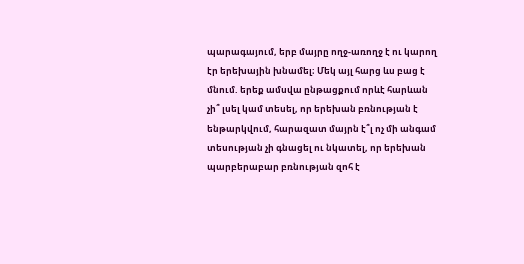պարագայում, երբ մայրը ողջ-առողջ է ու կարող էր երեխային խնամել։ Մեկ այլ հարց ևս բաց է մնում. երեք ամսվա ընթացքում որևէ հարևան չի՞ լսել կամ տեսել, որ երեխան բռնության է ենթարկվում, հարազատ մայրն է՞լ ոչ մի անգամ տեսության չի գնացել ու նկատել, որ երեխան պարբերաբար բռնության զոհ է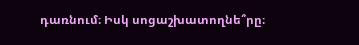դառնում։ Իսկ սոցաշխատողնե՞րը։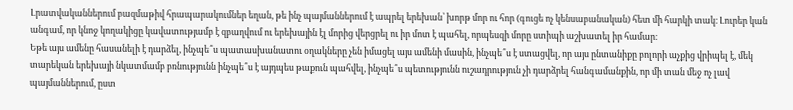Լրատվականներում բազմաթիվ հրապարակումներ եղան, թե ինչ պայմաններում է ապրել երեխան՝ խորթ մոր ու հոր (գուցե ոչ կենսաբանական) հետ մի հարկի տակ։ Լուրեր կան անգամ, որ կնոջ կողակիցը կավատությամբ է զբաղվում ու երեխային էլ մորից վերցրել ու իր մոտ է պահել, որպեսզի մորը ստիպի աշխատել իր համար։
Եթե այս ամենը հասանելի է դարձել, ինչպե՞ս պատասխանատու օղակները չեն իմացել այս ամենի մասին, ինչպե՞ս է ստացվել, որ այս ընտանիքը բոլորի աչքից վրիպել է, մեկ տարեկան երեխայի նկատմամբ բռնությունն ինչպե՞ս է այդպես թաքուն պահվել, ինչպե՞ս պետությունն ուշադրություն չի դարձրել հանգամանքին, որ մի տան մեջ ոչ լավ պայմաններում, ըստ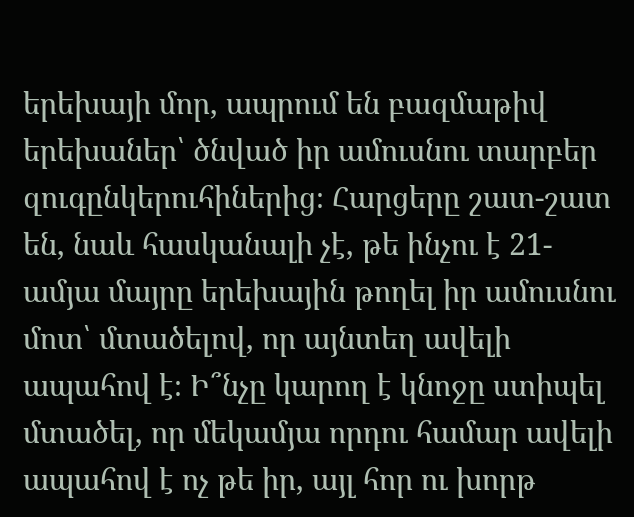երեխայի մոր, ապրում են բազմաթիվ երեխաներ՝ ծնված իր ամուսնու տարբեր զուգընկերուհիներից։ Հարցերը շատ-շատ են, նաև հասկանալի չէ, թե ինչու է 21-ամյա մայրը երեխային թողել իր ամուսնու մոտ՝ մտածելով, որ այնտեղ ավելի ապահով է։ Ի՞նչը կարող է կնոջը ստիպել մտածել, որ մեկամյա որդու համար ավելի ապահով է ոչ թե իր, այլ հոր ու խորթ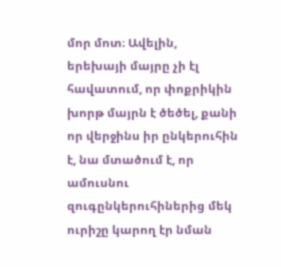մոր մոտ։ Ավելին, երեխայի մայրը չի էլ հավատում, որ փոքրիկին խորթ մայրն է ծեծել, քանի որ վերջինս իր ընկերուհին է, նա մտածում է, որ ամուսնու զուգընկերուհիներից մեկ ուրիշը կարող էր նման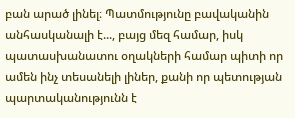բան արած լինել։ Պատմությունը բավականին անհասկանալի է..., բայց մեզ համար, իսկ պատասխանատու օղակների համար պիտի որ ամեն ինչ տեսանելի լիներ, քանի որ պետության պարտականությունն է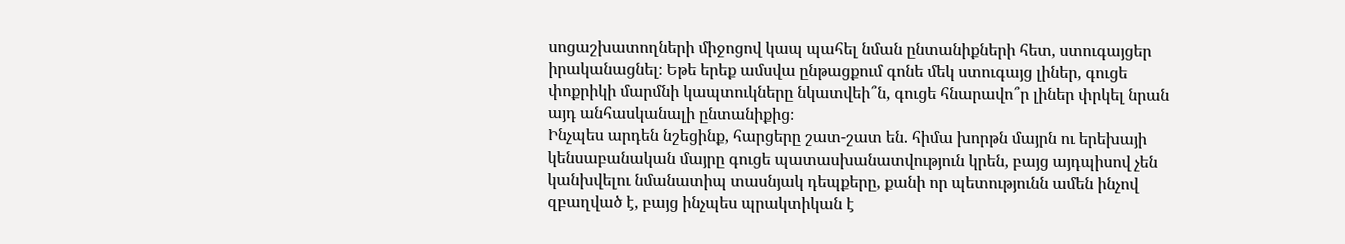սոցաշխատողների միջոցով կապ պահել նման ընտանիքների հետ, ստուգայցեր իրականացնել։ Եթե երեք ամսվա ընթացքում գոնե մեկ ստուգայց լիներ, գուցե փոքրիկի մարմնի կապտուկները նկատվեի՞ն, գուցե հնարավո՞ր լիներ փրկել նրան այդ անհասկանալի ընտանիքից։
Ինչպես արդեն նշեցինք, հարցերը շատ-շատ են. հիմա խորթն մայրն ու երեխայի կենսաբանական մայրը գուցե պատասխանատվություն կրեն, բայց այդպիսով չեն կանխվելու նմանատիպ տասնյակ դեպքերը, քանի որ պետությունն ամեն ինչով զբաղված է, բայց ինչպես պրակտիկան է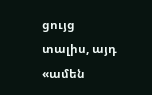ցույց տալիս, այդ «ամեն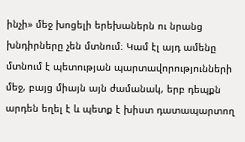ինչի» մեջ խոցելի երեխաներն ու նրանց խնդիրները չեն մտնում։ Կամ էլ այդ ամենը մտնում է պետության պարտավորությունների մեջ, բայց միայն այն ժամանակ, երբ դեպքն արդեն եղել է և պետք է խիստ դատապարտող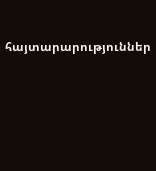հայտարարություններ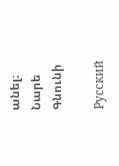անել։
Նարե Գնունի

Русский